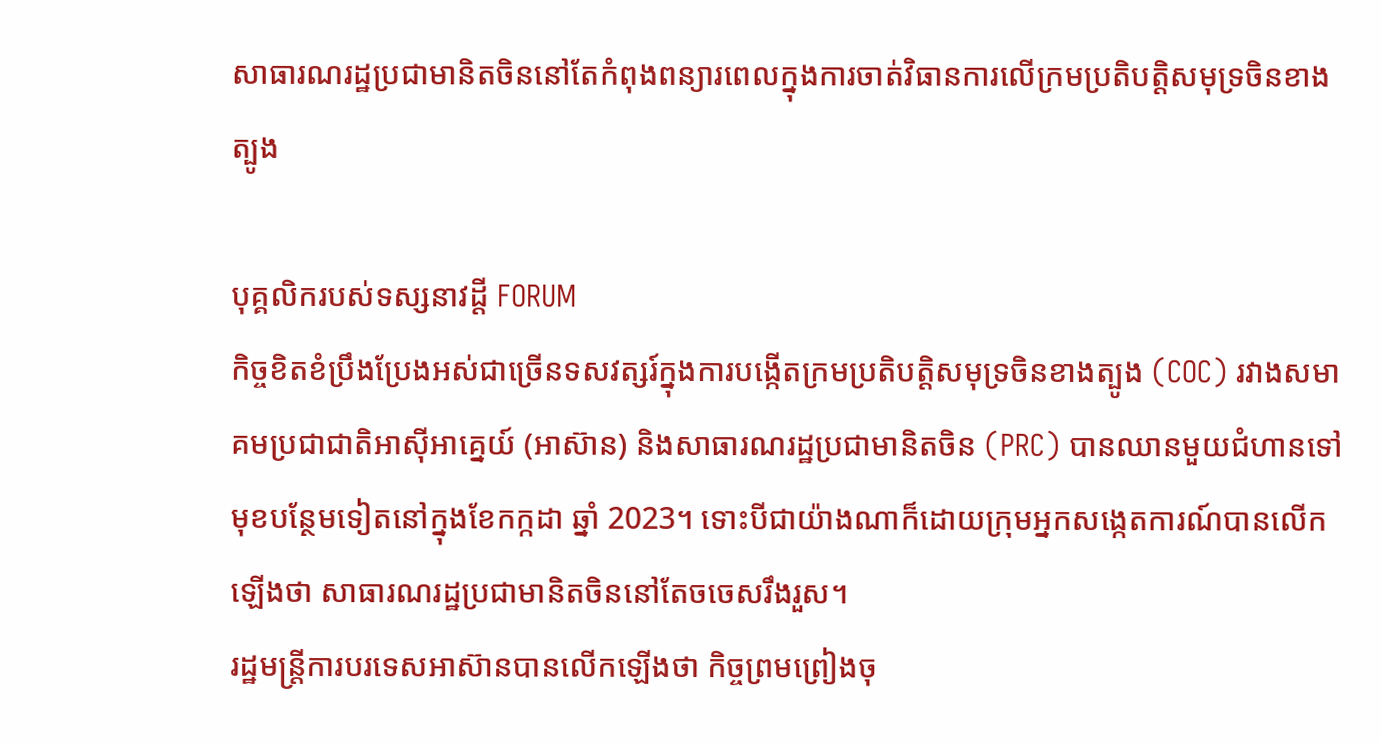សាធារណរដ្ឋប្រជាមានិតចិននៅតែកំពុងពន្យារពេលក្នុងការចាត់វិធានការលើក្រមប្រតិបត្តិសមុទ្រចិនខាងត្បូង

បុគ្គលិករបស់ទស្សនាវដ្តី FORUM
កិច្ចខិតខំប្រឹងប្រែងអស់ជាច្រើនទសវត្សរ៍ក្នុងការបង្កើតក្រមប្រតិបត្តិសមុទ្រចិនខាងត្បូង (COC) រវាងសមាគមប្រជាជាតិអាស៊ីអាគ្នេយ៍ (អាស៊ាន) និងសាធារណរដ្ឋប្រជាមានិតចិន (PRC) បានឈានមួយជំហានទៅមុខបន្ថែមទៀតនៅក្នុងខែកក្កដា ឆ្នាំ 2023។ ទោះបីជាយ៉ាងណាក៏ដោយក្រុមអ្នកសង្កេតការណ៍បានលើកឡើងថា សាធារណរដ្ឋប្រជាមានិតចិននៅតែចចេសរឹងរួស។
រដ្ឋមន្ត្រីការបរទេសអាស៊ានបានលើកឡើងថា កិច្ចព្រមព្រៀងចុ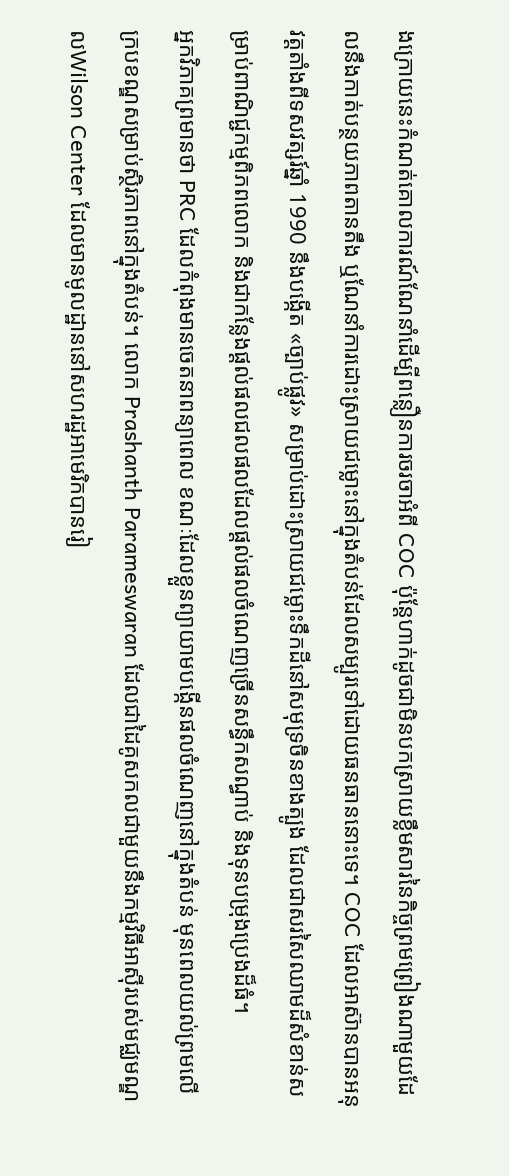ងក្រោយនេះកំណត់គោលការណ៍ណែនាំដើម្បីពន្លឿនការចរចាអំពី COC ប៉ុន្តែហាក់ដូចជាមិនបកស្រាយខ្លឹមសារនៃកិច្ចព្រមព្រៀងណាមួយដែលនឹងកាត់បន្ថយភាពតានតឹង ឬណែនាំការដោះស្រាយជម្លោះនៅក្នុងតំបន់ដែលសម្បូរទៅដោយធនធាននោះទេ។ COC ដែលអាស៊ានបានអនុវត្តតាំងពីទសវត្សរ៍ឆ្នាំ 1990 នឹងបង្កើត «ច្បាប់ផ្លូវ» សម្រាប់ដោះស្រាយជម្លោះទឹកដីនៅសមុទ្រចិនខាងត្បូង ដែលជាសរសៃឈាមដ៏សំខាន់សម្រាប់ពាណិជ្ជកម្មពិភពលោក និងជាកន្លែងផ្ដល់ផលជលផលដែលផ្តល់ផលចំណេញច្រើនសន្ធឹកសណ្ធាប់ និងទុនបម្រុងប្រេងដ៏ធំ។
អ្នកវិភាគព្រមានថា PRC ដែលកំពុងមានចេតនាពន្យាពេល ខណៈដែលខ្លួនព្យាយាមបង្កើនផលចំណេញនៅក្នុងតំបន់ មុនពេលយល់ព្រមលើក្របខណ្ឌសម្រាប់ស្ថិរភាពនៅក្នុងតំបន់។ លោក Prashanth Parameswaran ដែលជាដៃគូសកលជាមួយនឹងកម្មវិធីអាស៊ីរបស់មជ្ឈមណ្ឌលWilson Center ដែលមានមូលដ្ឋាននៅសហរដ្ឋអាមេរិកបានរៀ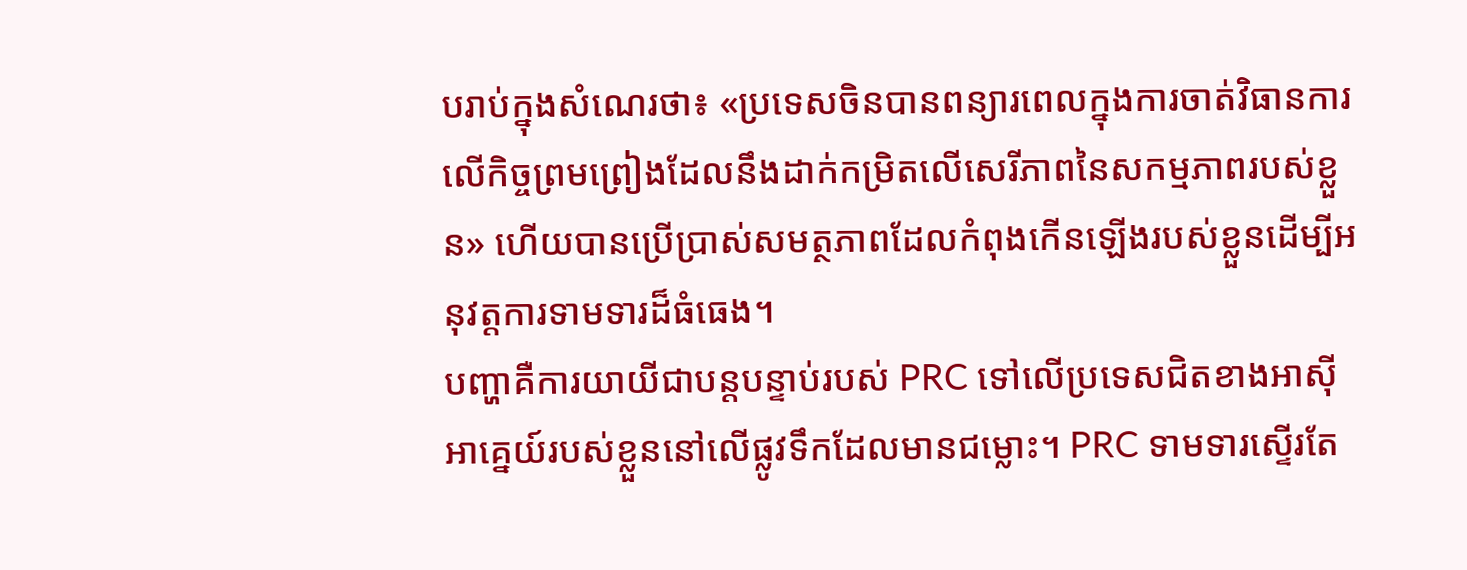បរាប់ក្នុងសំណេរថា៖ «ប្រទេសចិនបានពន្យារពេលក្នុងការចាត់វិធានការលើកិច្ចព្រមព្រៀងដែលនឹងដាក់កម្រិតលើសេរីភាពនៃសកម្មភាពរបស់ខ្លួន» ហើយបានប្រើប្រាស់សមត្ថភាពដែលកំពុងកើនឡើងរបស់ខ្លួនដើម្បីអនុវត្តការទាមទារដ៏ធំធេង។
បញ្ហាគឺការយាយីជាបន្តបន្ទាប់របស់ PRC ទៅលើប្រទេសជិតខាងអាស៊ីអាគ្នេយ៍របស់ខ្លួននៅលើផ្លូវទឹកដែលមានជម្លោះ។ PRC ទាមទារស្ទើរតែ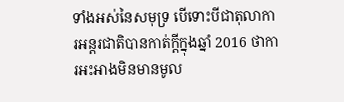ទាំងអស់នៃសមុទ្រ បើទោះបីជាតុលាការអន្តរជាតិបានកាត់ក្តីក្នុងឆ្នាំ 2016 ថាការអះអាងមិនមានមូល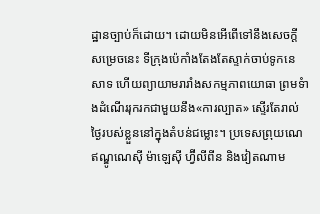ដ្ឋានច្បាប់ក៏ដោយ។ ដោយមិនអើពើទៅនឹងសេចក្តីសម្រេចនេះ ទីក្រុងប៉េកាំងតែងតែស្ទាក់ចាប់ទូកនេសាទ ហើយព្យាយាមរារាំងសកម្មភាពយោធា ព្រមទំាងដំណើររុករកជាមួយនឹង«ការល្បាត» ស្ទើរតែរាល់ថ្ងៃរបស់ខ្លួននៅក្នុងតំបន់ជម្លោះ។ ប្រទេសព្រុយណេ ឥណ្ឌូណេស៊ី ម៉ាឡេស៊ី ហ្វ៊ីលីពីន និងវៀតណាម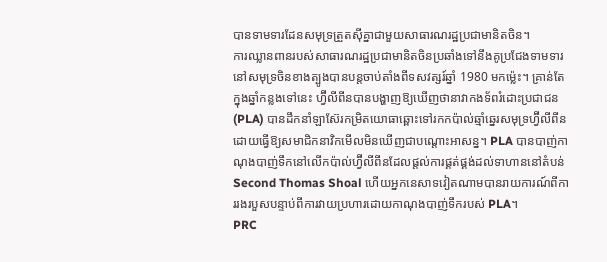បានទាមទារដែនសមុទ្រត្រួតស៊ីគ្នាជាមួយសាធារណរដ្ឋប្រជាមានិតចិន។
ការឈ្លានពានរបស់សាធារណរដ្ឋប្រជាមានិតចិនប្រឆាំងទៅនឹងគូប្រជែងទាមទារនៅសមុទ្រចិនខាងត្បូងបានបន្តចាប់តាំងពីទសវត្សរ៍ឆ្នាំ 1980 មកម្ល៉េះ។ គ្រាន់តែក្នុងឆ្នាំកន្លងទៅនេះ ហ្វ៊ីលីពីនបានបង្ហាញឱ្យឃើញថានាវាកងទ័ពរំដោះប្រជាជន (PLA) បានដឹកនាំឡាស៊ែរកម្រិតយោធាឆ្ពោះទៅរកកប៉ាល់ឆ្មាំឆ្នេរសមុទ្រហ្វ៊ីលីពីន ដោយធ្វើឱ្យសមាជិកនាវិកមើលមិនឃើញជាបណ្តោះអាសន្ន។ PLA បានបាញ់កាណុងបាញ់ទឹកនៅលើកប៉ាល់ហ្វ៊ីលីពីនដែលផ្តល់ការផ្គត់ផ្គង់ដល់ទាហាននៅតំបន់ Second Thomas Shoal ហើយអ្នកនេសាទវៀតណាមបានរាយការណ៍ពីការរងរបួសបន្ទាប់ពីការវាយប្រហារដោយកាណុងបាញ់ទឹករបស់ PLA។
PRC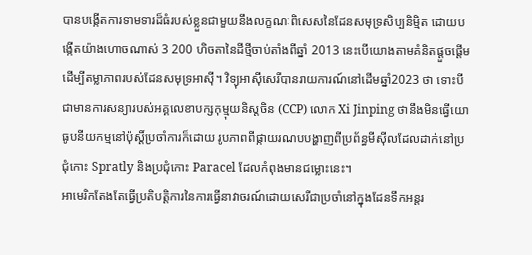បានបង្កើតការទាមទារដ៏ធំរបស់ខ្លួនជាមួយនឹងលក្ខណៈពិសេសនៃដែនសមុទ្រសិប្បនិម្មិត ដោយបង្កើតយ៉ាងហោចណាស់ 3 200 ហិចតានៃដីថ្មីចាប់តាំងពីឆ្នាំ 2013 នេះបើយោងតាមគំនិតផ្តួចផ្តើមដើម្បីតម្លាភាពរបស់ដែនសមុទ្រអាស៊ី។ វិទ្យុអាស៊ីសេរីបានរាយការណ៍នៅដើមឆ្នាំ2023 ថា ទោះបីជាមានការសន្យារបស់អគ្គលេខាបក្សកុម្មុយនិស្តចិន (CCP) លោក Xi Jinping ថានឹងមិនធ្វើយោធូបនីយកម្មនៅប៉ុស្តិ៍ប្រចាំការក៏ដោយ រូបភាពពីផ្កាយរណបបង្ហាញពីប្រព័ន្ធមីស៊ីលដែលដាក់នៅប្រជុំកោះ Spratly និងប្រជុំកោះ Paracel ដែលកំពុងមានជម្លោះនេះ។
អាមេរិកតែងតែធ្វើប្រតិបត្តិការនៃការធ្វើនាវាចរណ៍ដោយសេរីជាប្រចាំនៅក្នុងដែនទឹកអន្តរ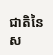ជាតិនៃស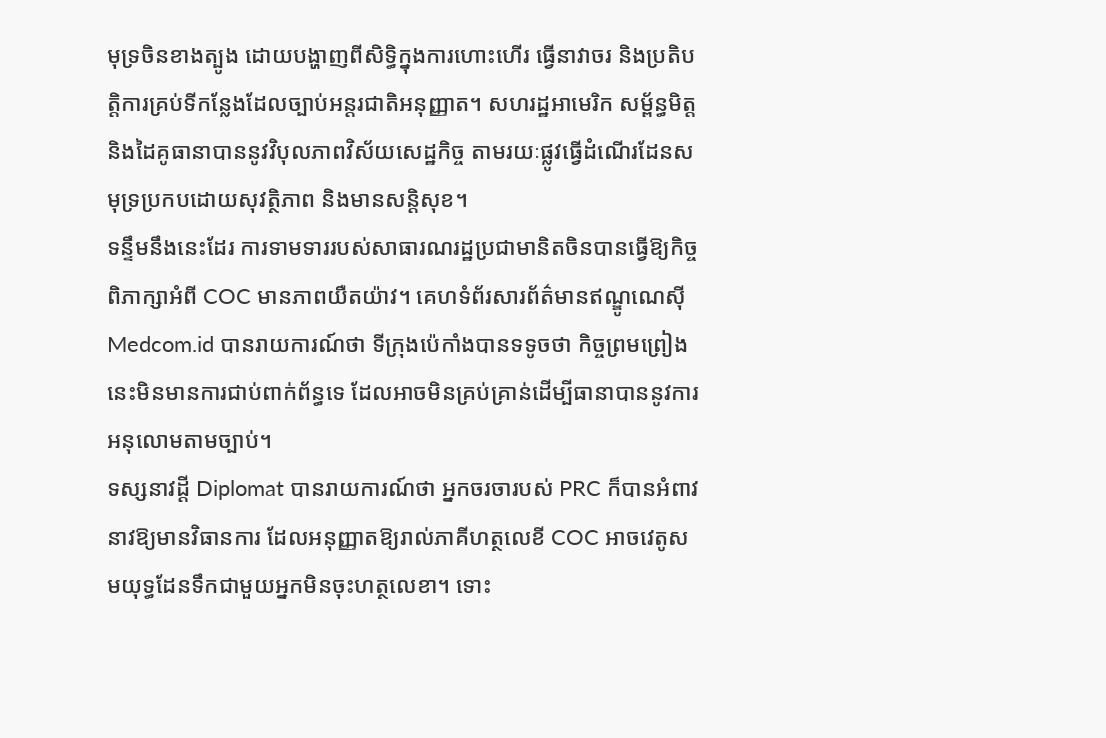មុទ្រចិនខាងត្បូង ដោយបង្ហាញពីសិទ្ធិក្នុងការហោះហើរ ធ្វើនាវាចរ និងប្រតិបត្តិការគ្រប់ទីកន្លែងដែលច្បាប់អន្តរជាតិអនុញ្ញាត។ សហរដ្ឋអាមេរិក សម្ព័ន្ធមិត្ត និងដៃគូធានាបាននូវវិបុលភាពវិស័យសេដ្ឋកិច្ច តាមរយៈផ្លូវធ្វើដំណើរដែនសមុទ្រប្រកបដោយសុវត្ថិភាព និងមានសន្ដិសុខ។
ទន្ទឹមនឹងនេះដែរ ការទាមទាររបស់សាធារណរដ្ឋប្រជាមានិតចិនបានធ្វើឱ្យកិច្ចពិភាក្សាអំពី COC មានភាពយឺតយ៉ាវ។ គេហទំព័រសារព័ត៌មានឥណ្ឌូណេស៊ី Medcom.id បានរាយការណ៍ថា ទីក្រុងប៉េកាំងបានទទូចថា កិច្ចព្រមព្រៀងនេះមិនមានការជាប់ពាក់ព័ន្ធទេ ដែលអាចមិនគ្រប់គ្រាន់ដើម្បីធានាបាននូវការអនុលោមតាមច្បាប់។
ទស្សនាវដ្ដី Diplomat បានរាយការណ៍ថា អ្នកចរចារបស់ PRC ក៏បានអំពាវនាវឱ្យមានវិធានការ ដែលអនុញ្ញាតឱ្យរាល់ភាគីហត្ថលេខី COC អាចវេតូសមយុទ្ធដែនទឹកជាមួយអ្នកមិនចុះហត្ថលេខា។ ទោះ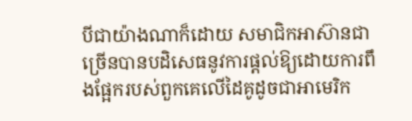បីជាយ៉ាងណាក៏ដោយ សមាជិកអាស៊ានជាច្រើនបានបដិសេធនូវការផ្តល់ឱ្យដោយការពឹងផ្អែករបស់ពួកគេលើដៃគូដូចជាអាមេរិក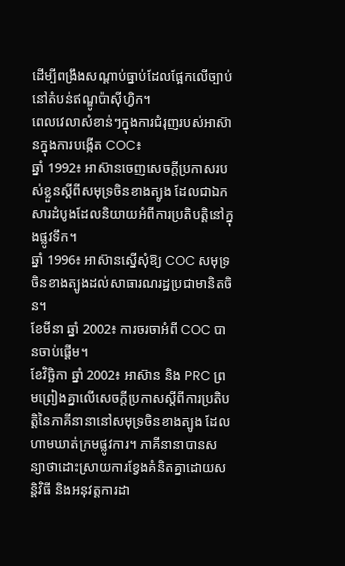ដើម្បីពង្រឹងសណ្តាប់ធ្នាប់ដែលផ្អែកលើច្បាប់នៅតំបន់ឥណ្ឌូប៉ាស៊ីហ្វិក។
ពេលវេលាសំខាន់ៗក្នុងការជំរុញរបស់អាស៊ានក្នុងការបង្កើត COC៖
ឆ្នាំ 1992៖ អាស៊ានចេញសេចក្តីប្រកាសរបស់ខ្លួនស្តីពីសមុទ្រចិនខាងត្បូង ដែលជាឯកសារដំបូងដែលនិយាយអំពីការប្រតិបត្តិនៅក្នុងផ្លូវទឹក។
ឆ្នាំ 1996៖ អាស៊ានស្នើសុំឱ្យ COC សមុទ្រចិនខាងត្បូងដល់សាធារណរដ្ឋប្រជាមានិតចិន។
ខែមីនា ឆ្នាំ 2002៖ ការចរចាអំពី COC បានចាប់ផ្តើម។
ខែវិច្ឆិកា ឆ្នាំ 2002៖ អាស៊ាន និង PRC ព្រមព្រៀងគ្នាលើសេចក្តីប្រកាសស្តីពីការប្រតិបត្តិនៃភាគីនានានៅសមុទ្រចិនខាងត្បូង ដែលហាមឃាត់ក្រមផ្លូវការ។ ភាគីនានាបានសន្យាថាដោះស្រាយការខ្វែងគំនិតគ្នាដោយសន្តិវិធី និងអនុវត្តការដា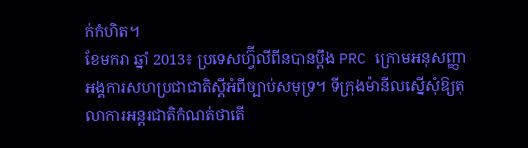ក់កំហិត។
ខែមករា ឆ្នាំ 2013៖ ប្រទេសហ្វ៊ីលីពីនបានប្តឹង PRC ក្រោមអនុសញ្ញាអង្គការសហប្រជាជាតិស្ដីអំពីច្បាប់សមុទ្រ។ ទីក្រុងម៉ានីលស្នើសុំឱ្យតុលាការអន្តរជាតិកំណត់ថាតើ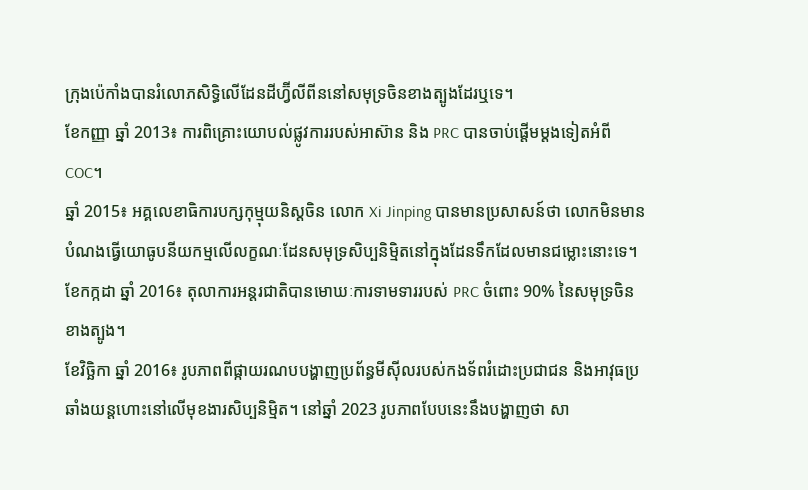ក្រុងប៉េកាំងបានរំលោភសិទ្ធិលើដែនដីហ្វ៊ីលីពីននៅសមុទ្រចិនខាងត្បូងដែរឬទេ។
ខែកញ្ញា ឆ្នាំ 2013៖ ការពិគ្រោះយោបល់ផ្លូវការរបស់អាស៊ាន និង PRC បានចាប់ផ្តើមម្តងទៀតអំពី COC។
ឆ្នាំ 2015៖ អគ្គលេខាធិការបក្សកុម្មុយនិស្តចិន លោក Xi Jinping បានមានប្រសាសន៍ថា លោកមិនមានបំណងធ្វើយោធូបនីយកម្មលើលក្ខណៈដែនសមុទ្រសិប្បនិម្មិតនៅក្នុងដែនទឹកដែលមានជម្លោះនោះទេ។
ខែកក្កដា ឆ្នាំ 2016៖ តុលាការអន្តរជាតិបានមោឃៈការទាមទាររបស់ PRC ចំពោះ 90% នៃសមុទ្រចិនខាងត្បូង។
ខែវិច្ឆិកា ឆ្នាំ 2016៖ រូបភាពពីផ្កាយរណបបង្ហាញប្រព័ន្ធមីស៊ីលរបស់កងទ័ពរំដោះប្រជាជន និងអាវុធប្រឆាំងយន្តហោះនៅលើមុខងារសិប្បនិម្មិត។ នៅឆ្នាំ 2023 រូបភាពបែបនេះនឹងបង្ហាញថា សា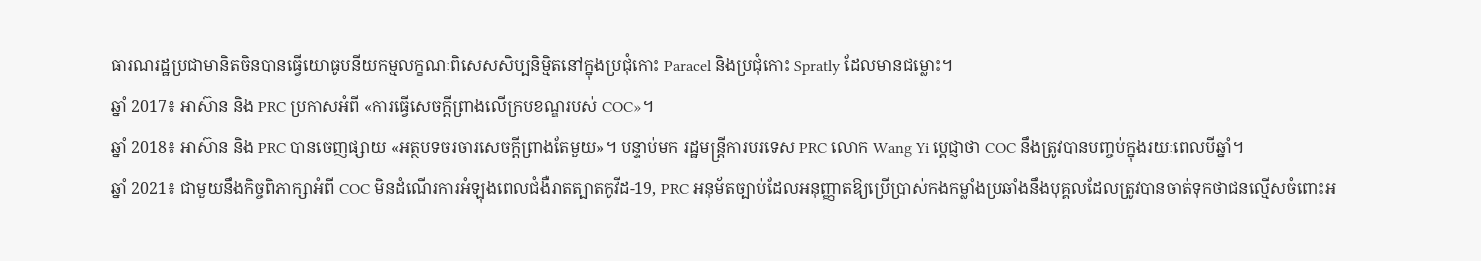ធារណរដ្ឋប្រជាមានិតចិនបានធ្វើយោធូបនីយកម្មលក្ខណៈពិសេសសិប្បនិម្មិតនៅក្នុងប្រជុំកោះ Paracel និងប្រជុំកោះ Spratly ដែលមានជម្លោះ។
ឆ្នាំ 2017៖ អាស៊ាន និង PRC ប្រកាសអំពី «ការធ្វើសេចក្តីព្រាងលើក្របខណ្ឌរបស់ COC»។
ឆ្នាំ 2018៖ អាស៊ាន និង PRC បានចេញផ្សាយ «អត្ថបទចរចារសេចក្តីព្រាងតែមួយ»។ បន្ទាប់មក រដ្ឋមន្ត្រីការបរទេស PRC លោក Wang Yi ប្តេជ្ញាថា COC នឹងត្រូវបានបញ្ចប់ក្នុងរយៈពេលបីឆ្នាំ។
ឆ្នាំ 2021៖ ជាមួយនឹងកិច្ចពិភាក្សាអំពី COC មិនដំណើរការអំឡុងពេលជំងឺរាតត្បាតកូវីដ-19, PRC អនុម័តច្បាប់ដែលអនុញ្ញាតឱ្យប្រើប្រាស់កងកម្លាំងប្រឆាំងនឹងបុគ្គលដែលត្រូវបានចាត់ទុកថាជនល្មើសចំពោះអ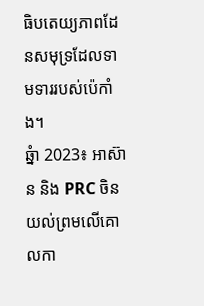ធិបតេយ្យភាពដែនសមុទ្រដែលទាមទាររបស់ប៉េកាំង។
ឆ្នំា 2023៖ អាស៊ាន និង PRC ចិនយល់ព្រមលើគោលកា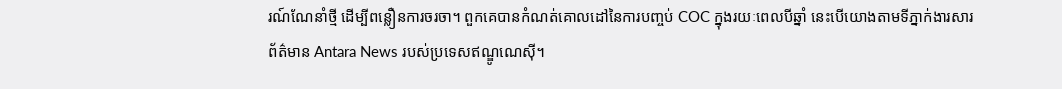រណ៍ណែនាំថ្មី ដើម្បីពន្លឿនការចរចា។ ពួកគេបានកំណត់គោលដៅនៃការបញ្ចប់ COC ក្នុងរយៈពេលបីឆ្នាំ នេះបើយោងតាមទីភ្នាក់ងារសារព័ត៌មាន Antara News របស់ប្រទេសឥណ្ឌូណេស៊ី។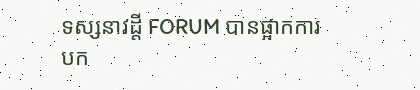ទស្សនាវដ្តី FORUM បានផ្អាកការបក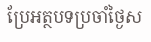ប្រែអត្ថបទប្រចាំថ្ងៃស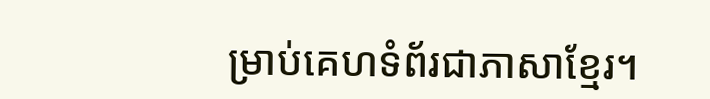ម្រាប់គេហទំព័រជាភាសាខ្មែរ។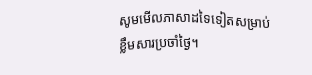សូមមើលភាសាដទៃទៀតសម្រាប់ខ្លឹមសារប្រចាំថ្ងៃ។